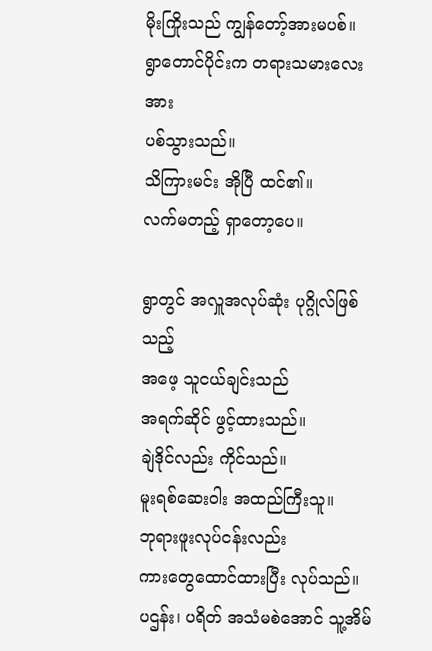မိုးကြိုးသည် ကျွန်တော့်အားမပစ်။
ရွာတောင်ပိုင်းက တရားသမားလေးအား
ပစ်သွားသည်။
သိကြားမင်း အိုပြီ ထင်၏။
လက်မတည့် ရှာတော့ပေ။

ရွာတွင် အလှူအလုပ်ဆုံး ပုဂ္ဂိုလ်ဖြစ်သည့်
အဖေ့ သူငယ်ချင်းသည်
အရက်ဆိုင် ဖွင့်ထားသည်။
ချဲဒိုင်လည်း ကိုင်သည်။
မူးရစ်ဆေးဝါး အထည်ကြီးသူ။
ဘုရားဖူးလုပ်ငန်းလည်း
ကားတွေထောင်ထားပြီး လုပ်သည်။
ပဌန်း၊ ပရိတ် အသံမစဲအောင် သူ့အိမ်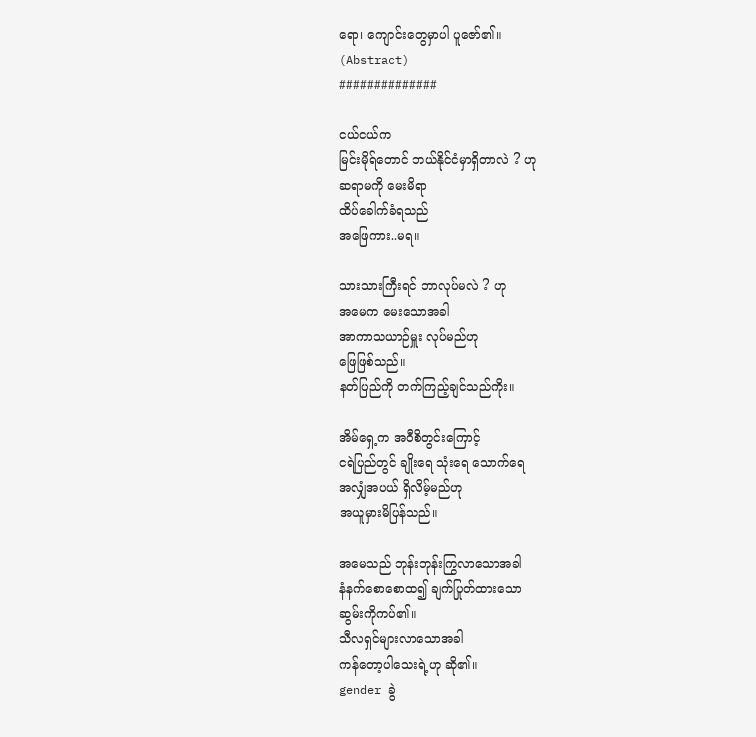ရော၊ ကျောင်းတွေမှာပါ ပူဇော်၏။
(Abstract)
##############

ငယ်ငယ်က
မြင်းမိုရ်တောင် ဘယ်နိုင်ငံမှာရှိတာလဲ ? ဟု
ဆရာမကို မေးမိရာ
ထိပ်ခေါက်ခံရသည်
အဖြေကား..မရ။

သားသားကြီးရင် ဘာလုပ်မလဲ ? ဟု
အမေက မေးသောအခါ
အာကာသယာဉ်မှူး လုပ်မည်ဟု
ဖြေဖြစ်သည်။
နတ်ပြည်ကို တက်ကြည့်ချင်သည်ကိုး။

အိမ်ရှေ့က အဝီစိတွင်းကြောင့်
ငရဲပြည်တွင် ချိုးရေ သုံးရေ သောက်ရေ
အလျှံအပယ် ရှိလိမ့်မည်ဟု
အယူမှားမိပြန်သည်။

အမေသည် ဘုန်းဘုန်းကြွလာသောအခါ
နံနက်စောစောထ၍ ချက်ပြုတ်ထားသော
ဆွမ်းကိုကပ်၏။
သီလရှင်များလာသောအခါ
ကန်တော့ပါသေးရဲ့ဟု ဆို၏။
gender ခွဲ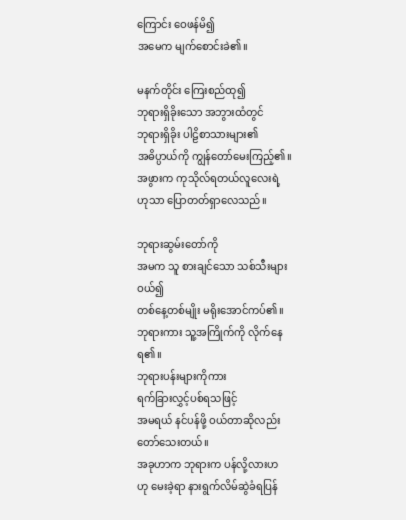ကြောင်း ဝေဖန်မိ၍
အမေက မျက်စောင်းခဲ၏။

မနက်တိုင်း ကြေးစည်ထု၍
ဘုရားရှိခိုးသော အဘွားထံတွင်
ဘုရားရှိခိုး ပါဠိစာသားများ၏
အဓိပ္ပာယ်ကို ကျွန်တော်မေးကြည့်၏။
အဖွားက ကုသိုလ်ရတယ်လူလေးရဲ့
ဟုသာ ပြောတတ်ရှာလေသည်။

ဘုရားဆွမ်းတော်ကို
အမက သူ စားချင်သော သစ်သီးများဝယ်၍
တစ်နေ့တစ်မျိုး မရိုးအောင်ကပ်၏။
ဘုရားကား သူ့အကြိုက်ကို လိုက်နေရ၏။
ဘုရားပန်းများကိုကား
ရက်ခြားလွှင့်ပစ်ရသဖြင့်
အမရယ် နင်ပန်ဖို့ ဝယ်တာဆိုလည်း
တော်သေးတယ်။
အခုဟာက ဘုရားက ပန်လို့လားဟ
ဟု မေးခဲ့ရာ နားရွက်လိမ်ဆွဲခံရပြန်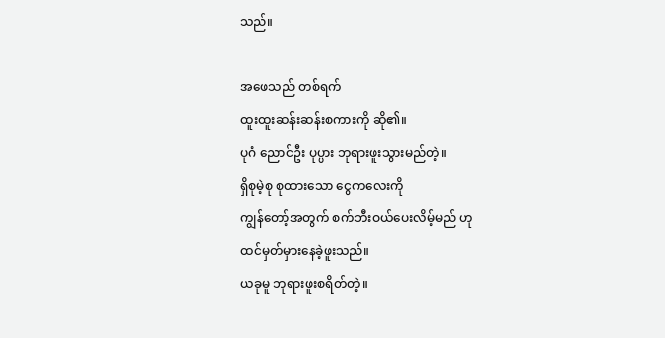သည်။

အဖေသည် တစ်ရက်
ထူးထူးဆန်းဆန်းစကားကို ဆို၏။
ပုဂံ ညောင်ဦး ပုပ္ပား ဘုရားဖူးသွားမည်တဲ့။
ရှိစုမဲ့စု စုထားသော ငွေကလေးကို
ကျွန်တော့်အတွက် စက်ဘီးဝယ်ပေးလိမ့်မည် ဟု
ထင်မှတ်မှားနေခဲ့ဖူးသည်။
ယခုမူ ဘုရားဖူးစရိတ်တဲ့။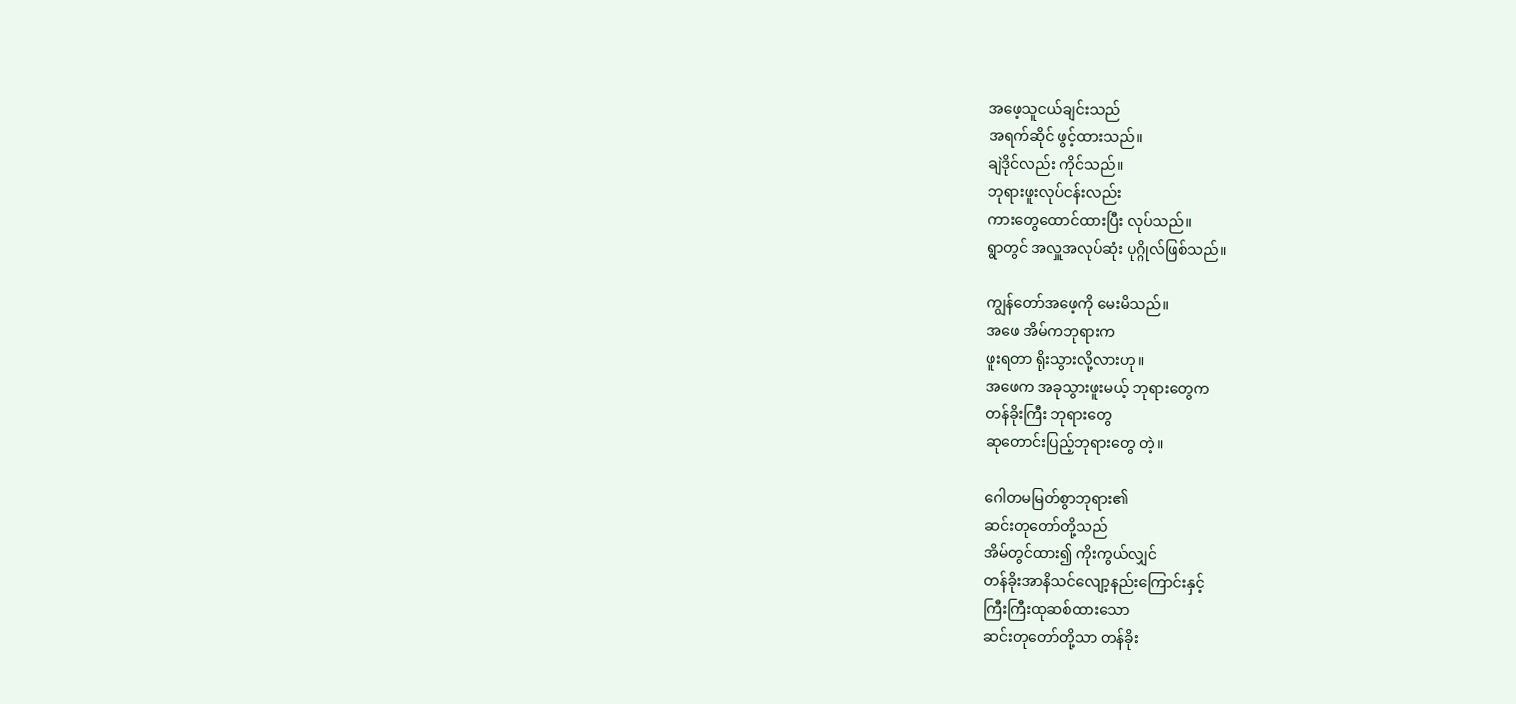အဖေ့သူငယ်ချင်းသည်
အရက်ဆိုင် ဖွင့်ထားသည်။
ချဲဒိုင်လည်း ကိုင်သည်။
ဘုရားဖူးလုပ်ငန်းလည်း
ကားတွေထောင်ထားပြီး လုပ်သည်။
ရွာတွင် အလှူအလုပ်ဆုံး ပုဂ္ဂိုလ်ဖြစ်သည်။

ကျွန်တော်အဖေ့ကို မေးမိသည်။
အဖေ အိမ်ကဘုရားက
ဖူးရတာ ရိုးသွားလို့လားဟု။
အဖေက အခုသွားဖူးမယ့် ဘုရားတွေက
တန်ခိုးကြီး ဘုရားတွေ
ဆုတောင်းပြည့်ဘုရားတွေ တဲ့။

ဂေါတမမြတ်စွာဘုရား၏
ဆင်းတုတော်တို့သည်
အိမ်တွင်ထား၍ ကိုးကွယ်လျှင်
တန်ခိုးအာနိသင်လျော့နည်းကြောင်းနှင့်
ကြီးကြီးထုဆစ်ထားသော
ဆင်းတုတော်တို့သာ တန်ခိုး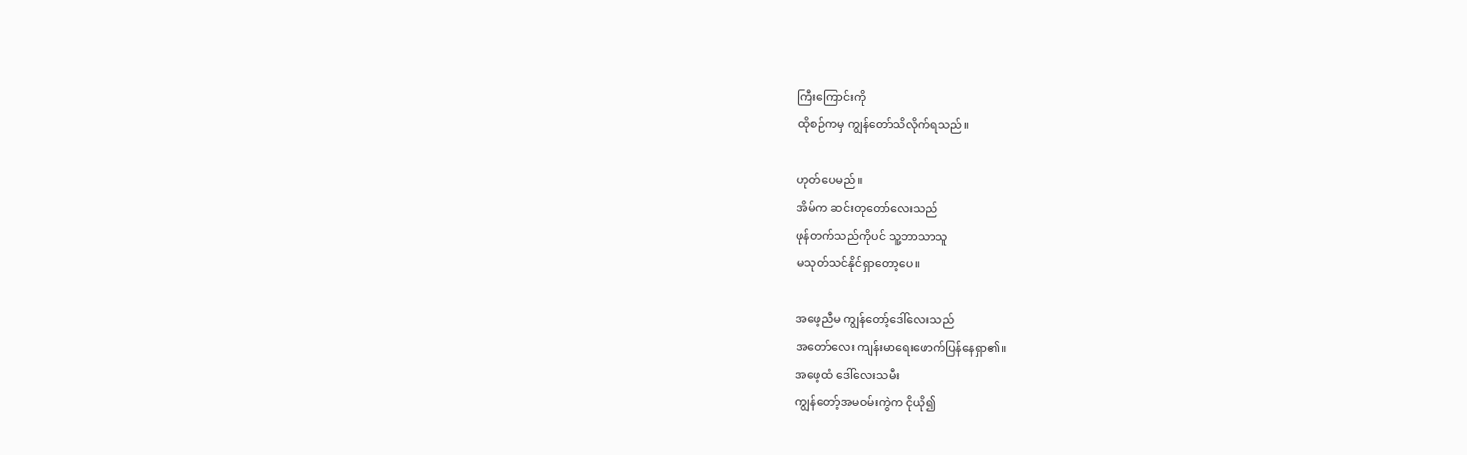ကြီးကြောင်းကို
ထိုစဉ်ကမှ ကျွန်တော်သိလိုက်ရသည်။

ဟုတ်ပေမည်။
အိမ်က ဆင်းတုတော်လေးသည်
ဖုန်တက်သည်ကိုပင် သူ့ဘာသာသူ
မသုတ်သင်နိုင်ရှာတော့ပေ။

အဖေ့ညီမ ကျွန်တော့်ဒေါ်လေးသည်
အတော်လေး ကျန်းမာရေးဖောက်ပြန်နေရှာ၏။
အဖေ့ထံ ဒေါ်လေးသမီး
ကျွန်တော့်အမဝမ်းကွဲက ငိုယို၍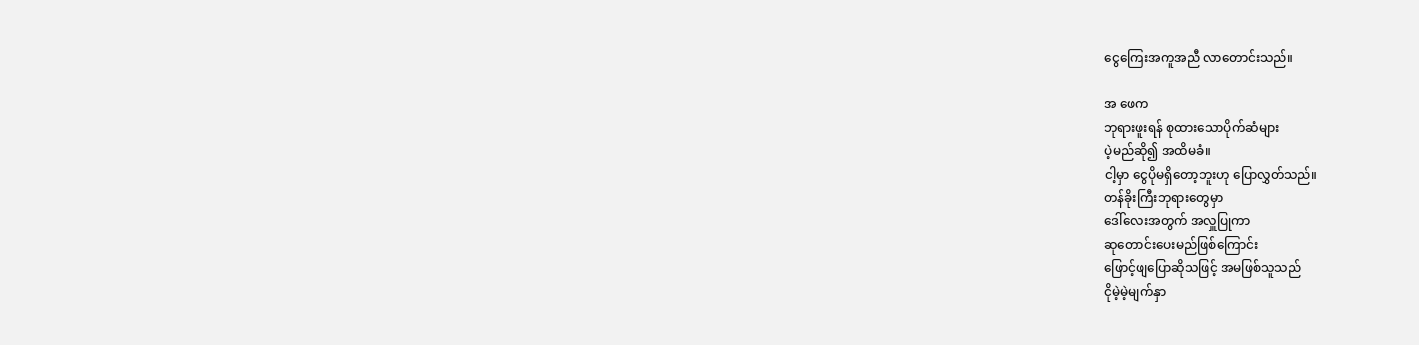ငွေကြေးအကူအညီ လာတောင်းသည်။

အ ဖေက
ဘုရားဖူးရန် စုထားသောပိုက်ဆံများ
ပဲ့မည်ဆို၍ အထိမခံ။
ငါ့မှာ ငွေပိုမရှိတော့ဘူးဟု ပြောလွှတ်သည်။
တန်ခိုးကြီးဘုရားတွေမှာ
ဒေါ်လေးအတွက် အလှူပြုကာ
ဆုတောင်းပေးမည်ဖြစ်ကြောင်း
ဖြောင့်ဖျပြောဆိုသဖြင့် အမဖြစ်သူသည်
ငိုမဲ့မဲ့မျက်နှာ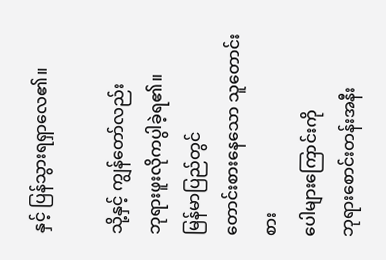နှင့် ပြန်သွားရရှာလေ၏။

သို့နှင့် ကျွန်တော်လည်း
ဘုရားဖူးလိုကပွါခဲ့ရ၏။
မြန်မာပြည်တွင်
တောင်းစားနေသော သူတောင်းစား
ပေါများကြောင်းကို
ဘုရားစောင်းတန်းအနီး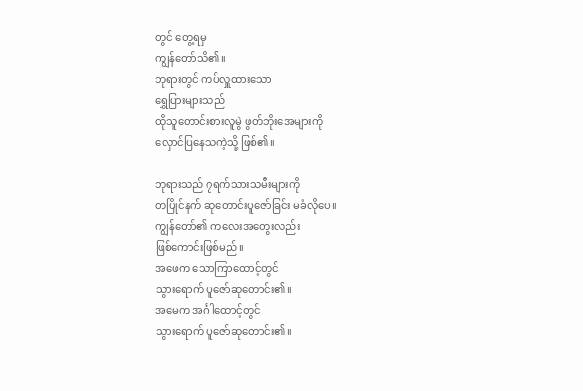တွင် တွေ့ရမှ
ကျွန်တော်သိ၏။
ဘုရားတွင် ကပ်လှူထားသော
ရွှေပြားများသည်
ထိုသူတောင်းစားလူမွဲ ဖွတ်ဘိုးအေများကို
လှောင်ပြနေသကဲ့သို့ ဖြစ်၏။

ဘုရားသည် ၇ရက်သားသမီးများကို
တပြိုင်နက် ဆုတောင်းပူဇော်ခြင်း မခံလိုပေ။
ကျွန်တော်၏ ကလေးအတွေးလည်း
ဖြစ်ကောင်းဖြစ်မည်။
အဖေက သောကြာထောင့်တွင်
သွားရောက် ပူဇော်ဆုတောင်း၏။
အမေက အင်္ဂါထောင့်တွင်
သွားရောက် ပူဇော်ဆုတောင်း၏။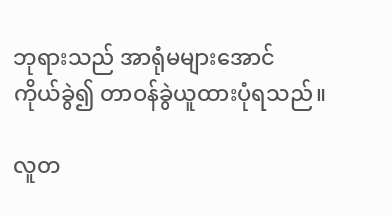ဘုရားသည် အာရုံမများအောင်
ကိုယ်ခွဲ၍ တာဝန်ခွဲယူထားပုံရသည်။

လူတ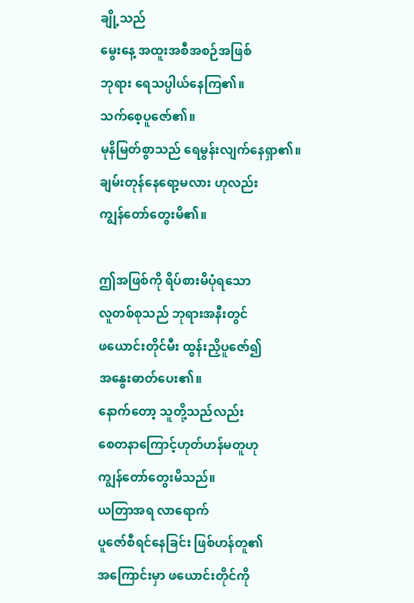ချို့သည်
မွေးနေ့ အထူးအစီအစဉ်အဖြစ်
ဘုရား ရေသပ္ပါယ်နေကြ၏။
သက်စေ့ပူဇော်၏။
မုနိမြတ်စွာသည် ရေမွန်းလျက်နေရှာ၏။
ချမ်းတုန်နေရော့မလား ဟုလည်း
ကျွန်တော်တွေးမိ၏။

ဤအဖြစ်ကို ရိပ်စားမိပုံရသော
လူတစ်စုသည် ဘုရားအနီးတွင်
ဖယောင်းတိုင်မီး ထွန်းညှိပူဇော်၍
အနွေးဓာတ်ပေး၏။
နောက်တော့ သူတို့သည်လည်း
စေတနာကြောင့်ဟုတ်ဟန်မတူဟု
ကျွန်တော်တွေးမိသည်။
ယတြာအရ လာရောက်
ပူဇော်စီရင်နေခြင်း ဖြစ်ဟန်တူ၏
အကြောင်းမှာ ဖယောင်းတိုင်ကို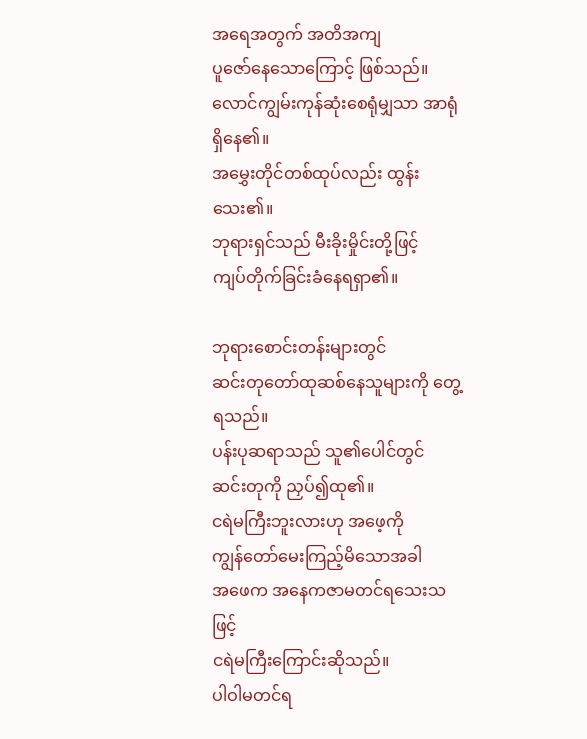အရေအတွက် အတိအကျ
ပူဇော်နေသောကြောင့် ဖြစ်သည်။
လောင်ကျွမ်းကုန်ဆုံးစေရုံမျှသာ အာရုံရှိနေ၏။
အမွှေးတိုင်တစ်ထုပ်လည်း ထွန်းသေး၏။
ဘုရားရှင်သည် မီးခိုးမှိုင်းတို့ဖြင့်
ကျပ်တိုက်ခြင်းခံနေရရှာ၏။

ဘုရားစောင်းတန်းများတွင်
ဆင်းတုတော်ထုဆစ်နေသူများကို တွေ့ရသည်။
ပန်းပုဆရာသည် သူ၏ပေါင်တွင်
ဆင်းတုကို ညှပ်၍ထု၏။
ငရဲမကြီးဘူးလားဟု အဖေ့ကို
ကျွန်တော်မေးကြည့်မိသောအခါ
အဖေက အနေကဇာမတင်ရသေးသဖြင့်
ငရဲမကြီးကြောင်းဆိုသည်။
ပါဝါမတင်ရ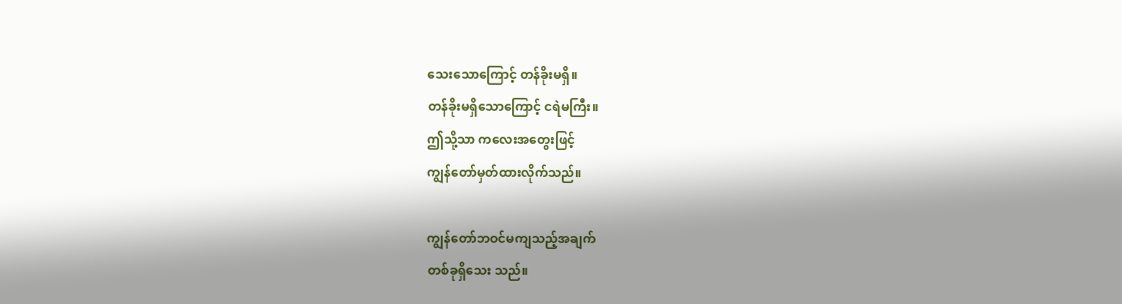သေးသောကြောင့် တန်ခိုးမရှိ။
တန်ခိုးမရှိသောကြောင့် ငရဲမကြီး။
ဤသို့သာ ကလေးအတွေးဖြင့်
ကျွန်တော်မှတ်ထားလိုက်သည်။

ကျွန်တော်ဘဝင်မကျသည့်အချက်
တစ်ခုရှိသေး သည်။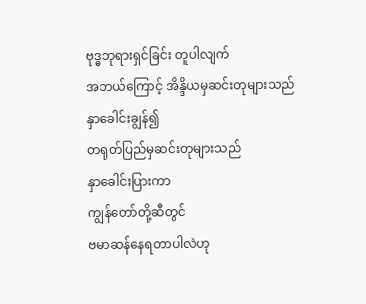ဗုဒ္ဓဘုရားရှင်ခြင်း တူပါလျက်
အဘယ်ကြောင့် အိန္ဒိယမှဆင်းတုများသည်
နှာခေါင်းချွန်၍
တရုတ်ပြည်မှဆင်းတုများသည်
နှာခေါင်းပြားကာ
ကျွန်တော်တို့ဆီတွင်
ဗမာဆန်နေရတာပါလဲဟု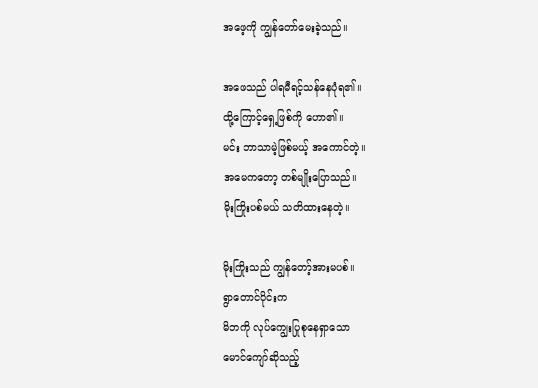အဖေ့ကို ကျွန်တော်မေးခဲ့သည်။

အဖေသည် ပါရမီရင့်သန်နေပုံရ၏။
ထို့ကြောင့်ရှေ့ဖြစ်ကို ဟော၏။
မင်း ဘာသာမဲ့ဖြစ်မယ့် အကောင်တဲ့။
အမေကတော့ တစ်မျိုးပြောသည်။
မိုးကြိုးပစ်မယ် သတိထားနေတဲ့။

မိုးကြိုးသည် ကျွန်တော့်အားမပစ်။
ရွာတောင်ပိုင်းက
မိဘကို လုပ်ကျွေးပြုစုနေရှာသော
မောင်ကျော်ဆိုသည့်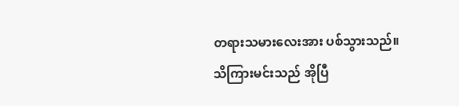တရားသမားလေးအား ပစ်သွားသည်။
သိကြားမင်းသည် အိုပြီ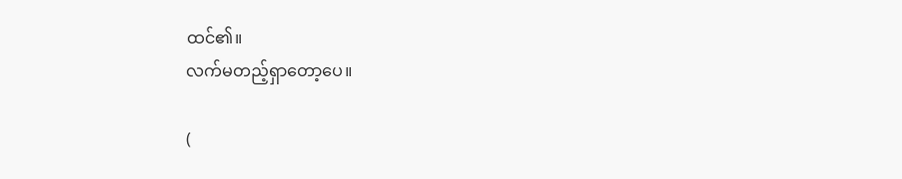ထင်၏။
လက်မတည့်ရှာတော့ပေ။

(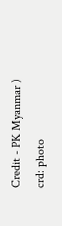Credit - PK Myanmar )
crd: photo